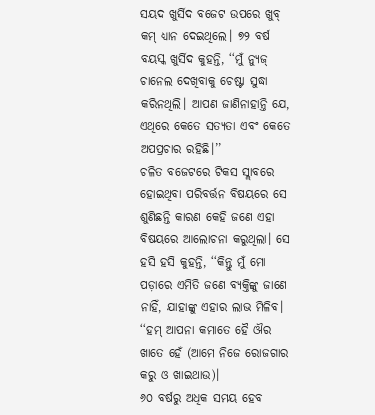ସୟଦ ଖୁର୍ସିଦ ବଜେଟ ଉପରେ ଖୁବ୍ କମ୍ ଧ୍ୟାନ ଦେଇଥିଲେ। ୭୨ ବର୍ଷ ବୟସ୍କ ଖୁର୍ସିଦ କୁହନ୍ତି, ‘‘ମୁଁ ନ୍ୟୁଜ୍ ଚାନେଲ ଦେଖିବାକୁ ଚେଷ୍ଟା ସୁଦ୍ଧା କରିନଥିଲି। ଆପଣ ଜାଣିନାହାନ୍ତି ଯେ, ଏଥିରେ କେତେ ସତ୍ୟତା ଏବଂ କେତେ ଅପପ୍ରଚାର ରହିଛି।’’
ଚଳିତ ବଜେଟରେ ଟିକସ ସ୍ଲାବରେ ହୋଇଥିବା ପରିବର୍ତ୍ତନ ବିଷୟରେ ସେ ଶୁଣିଛନ୍ତି କାରଣ କେହି ଜଣେ ଏହା ବିଷୟରେ ଆଲୋଚନା କରୁଥିଲା। ସେ ହସି ହସି କୁହନ୍ତି, ‘‘କିନ୍ତୁ ମୁଁ ମୋ ପଡ଼ାରେ ଏମିତି ଜଣେ ବ୍ୟକ୍ତିଙ୍କୁ ଜାଣେ ନାହିଁ, ଯାହାଙ୍କୁ ଏହାର ଲାଭ ମିଳିବ। ‘‘ହମ୍ ଆପନା କମାତେ ହୈ ଔର ଖାତେ ହେଁ (ଆମେ ନିଜେ ରୋଜଗାର କରୁ ଓ ଖାଇଥାଉ)।
୬୦ ବର୍ଷରୁ ଅଧିକ ସମୟ ହେବ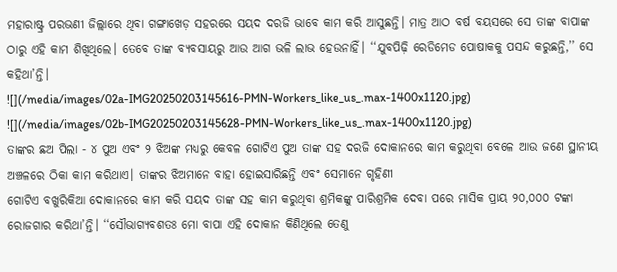ମହାରାଷ୍ଟ୍ର ପରଭଣୀ ଜିଲ୍ଲାରେ ଥିବା ଗଙ୍ଗାଖେଡ଼ ସହରରେ ସୟଦ ଦରଜି ଭାବେ କାମ କରି ଆସୁଛନ୍ତି। ମାତ୍ର ଆଠ ବର୍ଷ ବୟସରେ ସେ ତାଙ୍କ ବାପାଙ୍କ ଠାରୁ ଏହି କାମ ଶିଖିଥିଲେ। ତେବେ ତାଙ୍କ ବ୍ୟବସାୟରୁ ଆଉ ଆଗ ଭଳି ଲାଭ ହେଉନାହିଁ। ‘‘ଯୁବପିଢ଼ି ରେଡିମେଡ ପୋଷାକକୁ ପସନ୍ଦ କରୁଛନ୍ତି,’’ ସେ କହିଥା’ନ୍ତି।
![](/media/images/02a-IMG20250203145616-PMN-Workers_like_us_.max-1400x1120.jpg)
![](/media/images/02b-IMG20250203145628-PMN-Workers_like_us_.max-1400x1120.jpg)
ତାଙ୍କର ଛଅ ପିଲା - ୪ ପୁଅ ଏବଂ ୨ ଝିଅଙ୍କ ମଧ୍ୟରୁ କେବଳ ଗୋଟିଏ ପୁଅ ତାଙ୍କ ସହ ଦରଜି ଦୋକାନରେ କାମ କରୁଥିବା ବେଳେ ଆଉ ଜଣେ ସ୍ଥାନୀୟ ଅଞ୍ଚଳରେ ଠିକା କାମ କରିଥାଏ। ତାଙ୍କର ଝିଅମାନେ ବାହା ହୋଇସାରିଛନ୍ତି ଏବଂ ସେମାନେ ଗୃହିଣୀ
ଗୋଟିଏ ବଖୁରିକିଆ ଦୋକାନରେ କାମ କରି ସୟଦ ତାଙ୍କ ସହ କାମ କରୁଥିବା ଶ୍ରମିକଙ୍କୁ ପାରିଶ୍ରମିକ ଦେବା ପରେ ମାସିକ ପ୍ରାୟ ୨୦,୦୦୦ ଟଙ୍କା ରୋଜଗାର କରିଥା’ନ୍ତି। ‘‘ସୌଭାଗ୍ୟବଶତଃ ମୋ ବାପା ଏହି ଦୋକାନ କିଣିଥିଲେ ତେଣୁ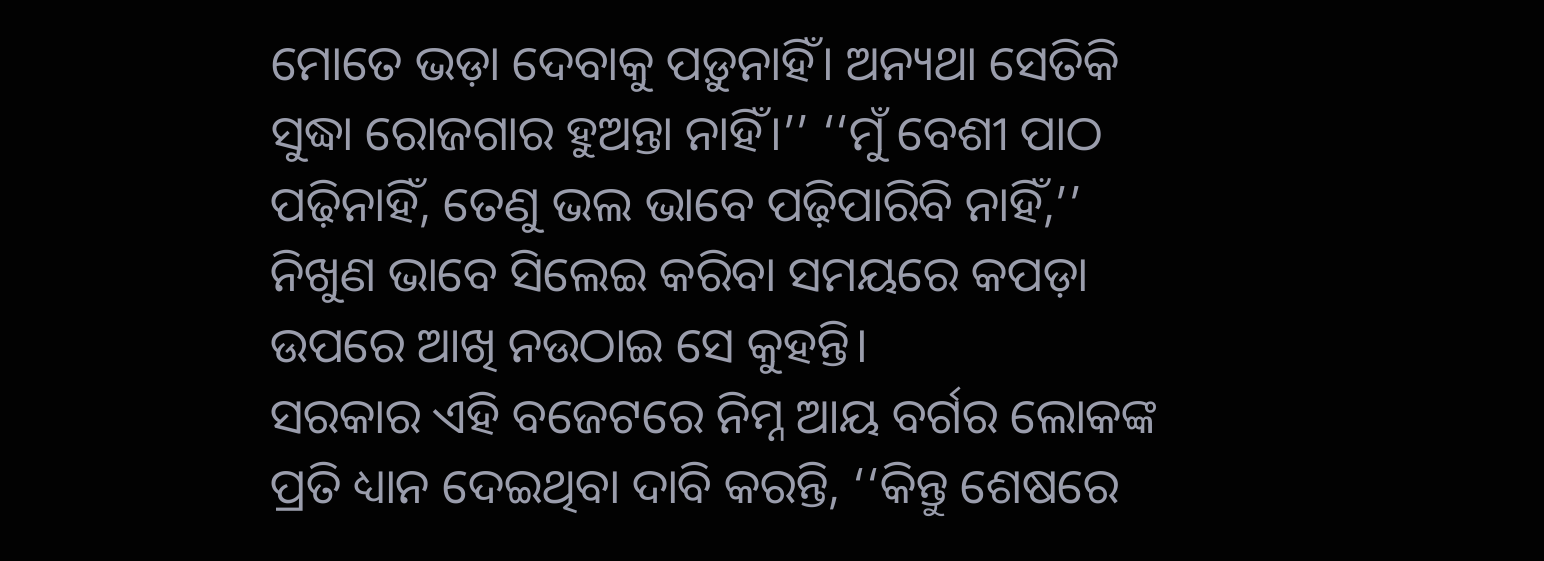ମୋତେ ଭଡ଼ା ଦେବାକୁ ପଡ଼ୁନାହିଁ। ଅନ୍ୟଥା ସେତିକି ସୁଦ୍ଧା ରୋଜଗାର ହୁଅନ୍ତା ନାହିଁ।’’ ‘‘ମୁଁ ବେଶୀ ପାଠ ପଢ଼ିନାହିଁ, ତେଣୁ ଭଲ ଭାବେ ପଢ଼ିପାରିବି ନାହିଁ,’’ ନିଖୁଣ ଭାବେ ସିଲେଇ କରିବା ସମୟରେ କପଡ଼ା ଉପରେ ଆଖି ନଉଠାଇ ସେ କୁହନ୍ତି।
ସରକାର ଏହି ବଜେଟରେ ନିମ୍ନ ଆୟ ବର୍ଗର ଲୋକଙ୍କ ପ୍ରତି ଧ୍ୟାନ ଦେଇଥିବା ଦାବି କରନ୍ତି, ‘‘କିନ୍ତୁ ଶେଷରେ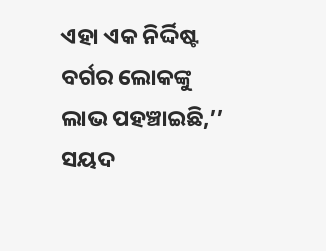ଏହା ଏକ ନିର୍ଦ୍ଦିଷ୍ଟ ବର୍ଗର ଲୋକଙ୍କୁ ଲାଭ ପହଞ୍ଚାଇଛି,’’ ସୟଦ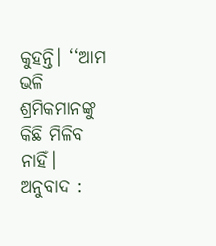କୁହନ୍ତି। ‘‘ଆମ ଭଳି ଶ୍ରମିକମାନଙ୍କୁ କିଛି ମିଳିବ ନାହିଁ।
ଅନୁବାଦ :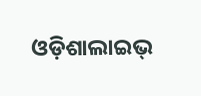ଓଡ଼ିଶାଲାଇଭ୍